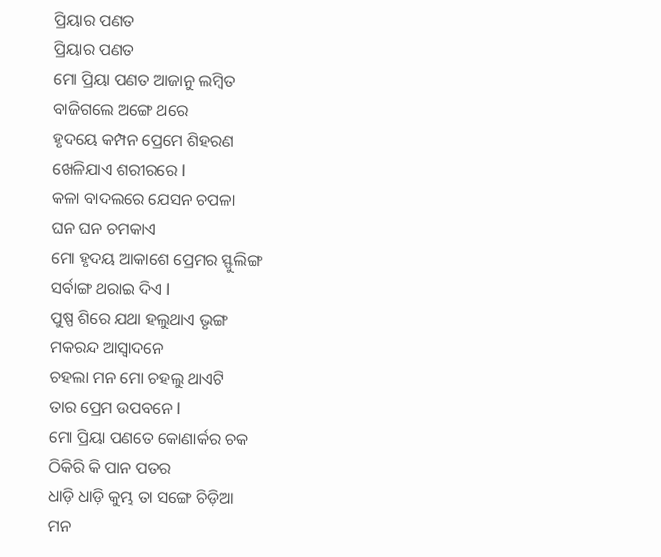ପ୍ରିୟାର ପଣତ
ପ୍ରିୟାର ପଣତ
ମୋ ପ୍ରିୟା ପଣତ ଆଜାନୁ ଲମ୍ବିତ
ବାଜିଗଲେ ଅଙ୍ଗେ ଥରେ
ହୃଦୟେ କମ୍ପନ ପ୍ରେମେ ଶିହରଣ
ଖେଳିଯାଏ ଶରୀରରେ l
କଳା ବାଦଲରେ ଯେସନ ଚପଳା
ଘନ ଘନ ଚମକାଏ
ମୋ ହୃଦୟ ଆକାଶେ ପ୍ରେମର ସ୍ଫୁଲିଙ୍ଗ
ସର୍ବାଙ୍ଗ ଥରାଇ ଦିଏ l
ପୁଷ୍ପ ଶିରେ ଯଥା ହଲୁଥାଏ ଭୃଙ୍ଗ
ମକରନ୍ଦ ଆସ୍ୱାଦନେ
ଚହଲା ମନ ମୋ ଚହଲୁ ଥାଏଟି
ତାର ପ୍ରେମ ଉପବନେ l
ମୋ ପ୍ରିୟା ପଣତେ କୋଣାର୍କର ଚକ
ଠିକିରି କି ପାନ ପତର
ଧାଡ଼ି ଧାଡ଼ି କୁମ୍ଭ ତା ସଙ୍ଗେ ଚିଡ଼ିଆ
ମନ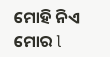ମୋହି ନିଏ ମୋର l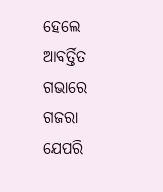ହେଲେ ଆବର୍ତ୍ତିତ ଗଭାରେ ଗଜରା
ଯେପରି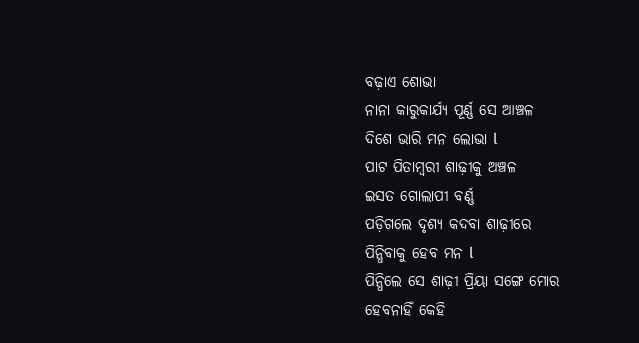ବଢ଼ାଏ ଶୋଭା
ନାନା କାରୁକାର୍ଯ୍ୟ ପୂର୍ଣ୍ଣ ସେ ଆଞ୍ଚଳ
ଦିଶେ ଭାରି ମନ ଲୋଭା l
ପାଟ ପିତାମ୍ବରୀ ଶାଢ଼ୀକୁ ଅଞ୍ଚଳ
ଇସତ ଗୋଲାପୀ ବର୍ଣ୍ଣ
ପଡ଼ିଗଲେ ଦୃଶ୍ୟ କଦବା ଶାଢ଼ୀରେ
ପିନ୍ଧିବାକୁ ହେବ ମନ l
ପିନ୍ଧିଲେ ସେ ଶାଢ଼ୀ ପ୍ରିୟା ସଙ୍ଗେ ମୋର
ହେବନାହିଁ କେହି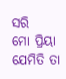ସରି
ମୋ ପ୍ରିୟା ଯେମିତି ତା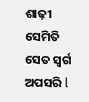ଶାଢ଼ୀ ସେମିତି
ସେତ ସ୍ଵର୍ଗ ଅପସରି l